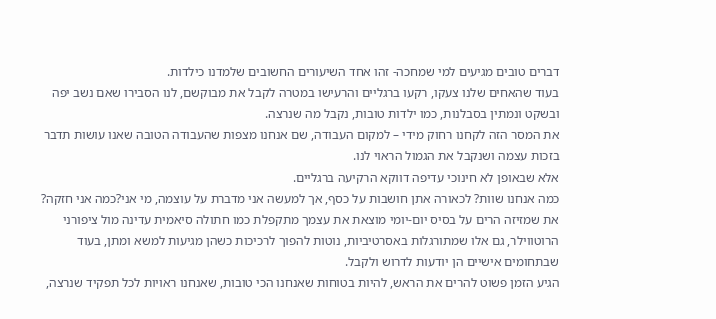דברים טובים מגיעים למי שמחכה- זהו אחד השיעורים החשובים שלמדנו כילדות.
בעוד שהאחים שלנו צעקו, רקעו ברגליים והרעישו במטרה לקבל את מבוקשם, לנו הסבירו שאם נשב יפה ובשקט ונמתין בסבלנות, כמו ילדות טובות, נקבל מה שנרצה.
את המסר הזה לקחנו רחוק מידי – למקום העבודה, שם אנחנו מצפות שהעבודה הטובה שאנו עושות תדבר בזכות עצמה ושנקבל את הגמול הראוי לנו.
אלא שבאופן לא חינוכי עדיפה דווקא הרקיעה ברגליים.
כמה אנחנו שוות? לכאורה אתן חושבות על כסף, אך למעשה אני מדברת על עוצמה, מי אני?כמה אני חזקה?
את שמזיזה הרים על בסיס יום-יומי מוצאת את עצמך מתקפלת כמו חתולה סיאמית עדינה מול ציפורני הרוטווילר, גם אלו שמתורגלות באסרטיביות, נוטות להפוך לרכיכות כשהן מגיעות למשא ומתן, בעוד שבתחומים אישיים הן יודעות לדרוש ולקבל.
הגיע הזמן פשוט להרים את הראש, להיות בטוחות שאנחנו הכי טובות, שאנחנו ראויות לכל תפקיד שנרצה,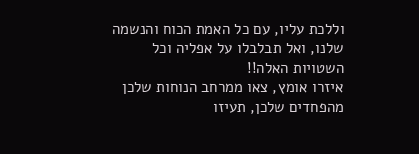וללכת עליו, עם כל האמת הכוח והנשמה שלנו, ואל תבלבלו על אפליה וכל השטויות האלה!!
איזרו אומץ, צאו ממרחב הנוחות שלכן מהפחדים שלכן, תעיזו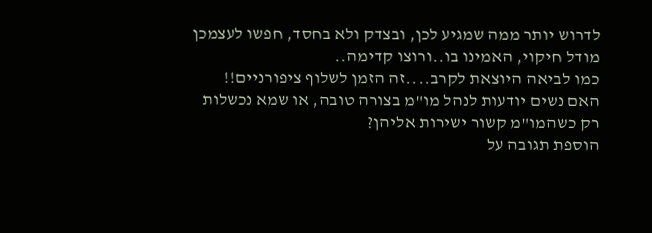לדרוש יותר ממה שמגיע לכן, ובצדק ולא בחסד, חפשו לעצמכן מודל חיקוי, האמינו בו..ורוצו קדימה..
כמו לביאה היוצאת לקרב....זה הזמן לשלוף ציפורניים!!
האם נשים יודעות לנהל מו"מ בצורה טובה, או שמא נכשלות רק כשהמו"מ קשור ישירות אליהן?
הוספת תגובה על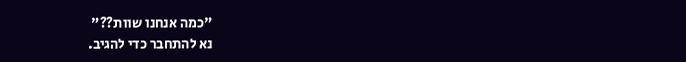"כמה אנחנו שוות??"
נא להתחבר כדי להגיב.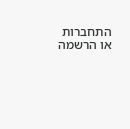התחברות או הרשמה